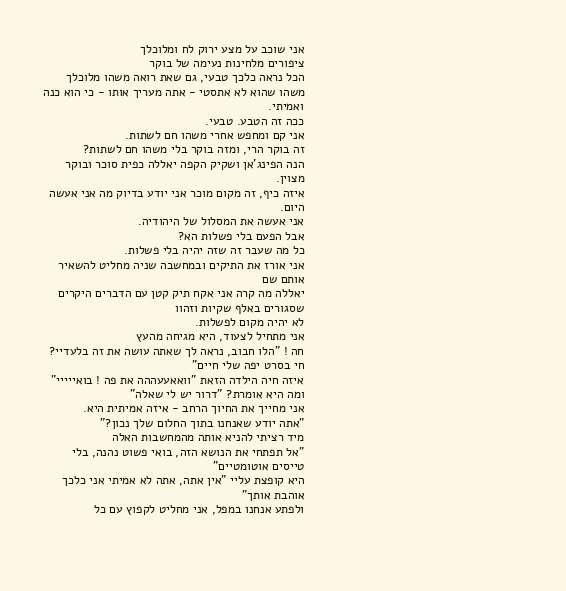אני שוכב על מצע ירוק לח ומלוכלך
ציפורים מלחינות נעימה של בוקר
הכל נראה כלכך טבעי, גם שאת רואה משהו מלוכלך
משהו שהוא לא אתסטי - אתה מעריך אותו - כי הוא כנה ואמיתי.
ככה זה הטבע. טבעי.
אני קם ומחפש אחרי משהו חם לשתות.
זה בוקר הרי, ומזה בוקר בלי משהו חם לשתות?
הנה הפינג'אן ושקיק הקפה יאללה כפית סוכר ובוקר מצוין.
איזה כיף, זה מקום מוכר אני יודע בדיוק מה אני אעשה היום.
אני אעשה את המסלול של היהודיה.
אבל הפעם בלי פשלות הא?
כל מה שעבר זה שזה יהיה בלי פשלות.
אני אורז את התיקים ובמחשבה שניה מחליט להשאיר אותם שם
יאללה מה קרה אני אקח תיק קטן עם הדברים היקרים שסגורים באלף שקיות וזהוו
לא יהיה מקום לפשלות.
אני מתחיל לצעוד, היא מגיחה מהעץ
חה ! "הלו חבוב, נראה לך שאתה עושה את זה בלעדיי? חי בסרט יפה שלי חיים"
איזה חיה הילדה הזאת "וואאעעההה את פה ! בואייייי"
ומה היא אומרת? "דרור יש לי שאלה"
אני מחייך את החיוך הרחב - איזה אמיתית היא.
"אתה יודע שאנחנו בתוך החלום שלך נכון?"
מיד רציתי להניא אותה מהמחשבות האלה
"אל תפתחי את הנושא הזה, בואי פשוט נהנה, בלי טייסים אוטומטיים"
היא קופצת עליי "אין אתה, אתה לא אמיתי אני כלכך אוהבת אותך"
ולפתע אנחנו במפל, אני מחליט לקפוץ עם כל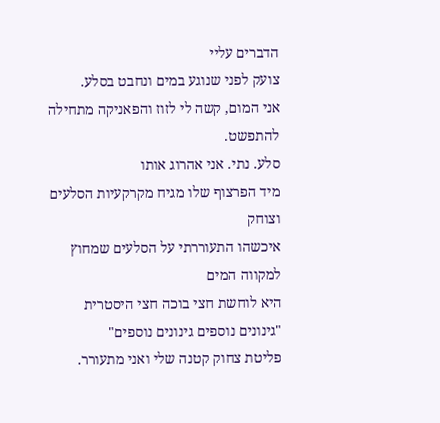הדברים עליי
צועק לפני שנוגע במים ונחבט בסלע.
אני המום, קשה לי לזוז והפאניקה מתחילה להתפשט.
סלע. נתי. אני אהרוג אותו
מיד הפרצוף שלו מגיח מקרקעיות הסלעים וצוחק
איכשהו התעוררתי על הסלעים שמחוץ למקווה המים
היא לוחשת חצי בוכה חצי היסטרית
"גינונים נוספים גינונים נוספים"
פליטת צחוק קטנה שלי ואני מתעורר.